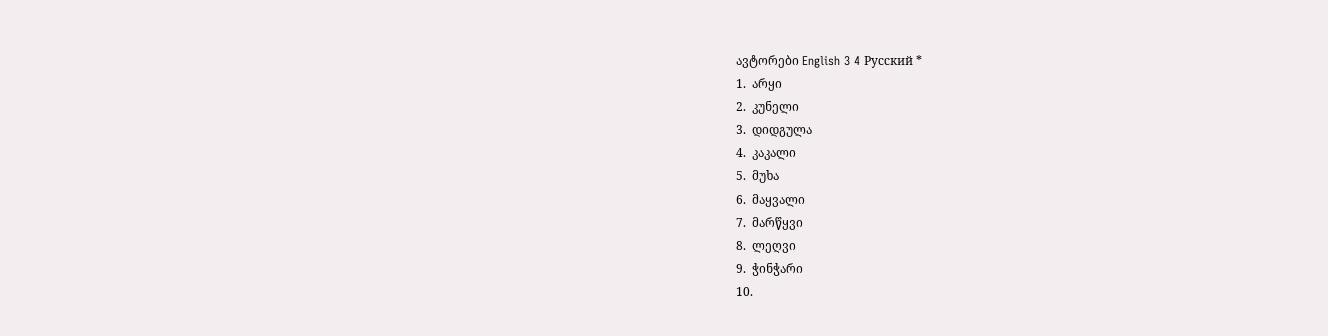ავტორები English 3 4 Русский *
1.  არყი
2.  კუნელი
3.  დიდგულა
4.  კაკალი
5.  მუხა
6.  მაყვალი
7.  მარწყვი
8.  ლეღვი
9.  ჭინჭარი
10.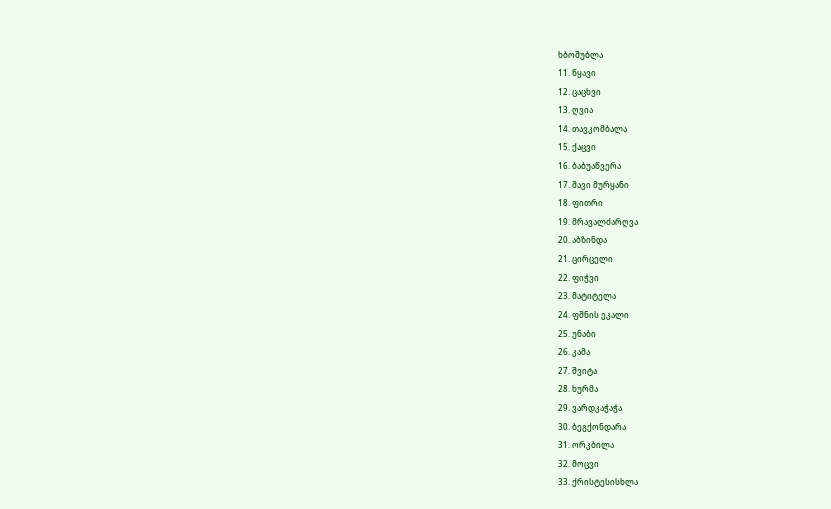ხბოშუბლა
11. წყავი
12. ცაცხვი
13. ღვია
14. თავკომბალა
15. ქაცვი
16. ბაბუაწვერა
17. შავი მურყანი
18. ფითრი
19. მრავალძარღვა
20. აბზინდა
21. ცირცელი
22. ფიჭვი
23. მატიტელა
24. ფშნის ეკალი
25. უნაბი
26. კამა
27. შვიტა
28. ხურმა
29. ვარდკაჭაჭა
30. ბეგქონდარა
31. ორკბილა
32. მოცვი
33. ქრისტესისხლა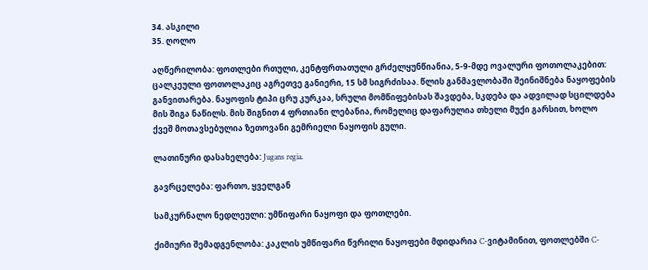34. ასკილი
35. ღოლო

აღწერილობა: ფოთლები რთული, კენტფრთათული გრძელყუნწიანია, 5-9-მდე ოვალური ფოთოლაკებით: ცალკეული ფოთოლაკიც აგრეთვე განიერი, 15 სმ სიგრძისაა. წლის განმავლობაში შეინიშნება ნაყოფების განვითარება. ნაყოფის ტიპი ცრუ კურკაა, სრული მომწიფებისას შავდება, სკდება და ადვილად სცილდება მის შიგა ნაწილს. მის შიგნით 4 ფრთიანი ლებანია, რომელიც დაფარულია თხელი მუქი გარსით, ხოლო ქვეშ მოთავსებულია ზეთოვანი გემრიელი ნაყოფის გული.

ლათინური დასახელება: Jugans regia.

გავრცელება: ფართო, ყველგან

სამკურნალო ნედლეული: უმწიფარი ნაყოფი და ფოთლები.

ქიმიური შემადგენლობა: კაკლის უმწიფარი წვრილი ნაყოფები მდიდარია C-ვიტამინით, ფოთლებში C-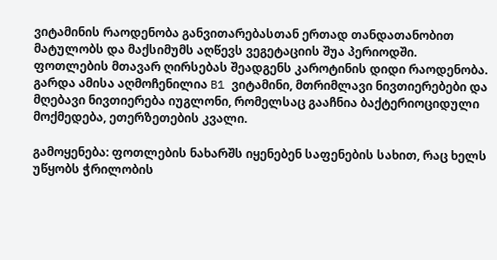ვიტამინის რაოდენობა განვითარებასთან ერთად თანდათანობით მატულობს და მაქსიმუმს აღწევს ვეგეტაციის შუა პერიოდში. ფოთლების მთავარ ღირსებას შეადგენს კაროტინის დიდი რაოდენობა. გარდა ამისა აღმოჩენილია B1 ვიტამინი, მთრიმლავი ნივთიერებები და მღებავი ნივთიერება იუგლონი, რომელსაც გააჩნია ბაქტერიოციდული მოქმედება, ეთერზეთების კვალი.

გამოყენება: ფოთლების ნახარშს იყენებენ საფენების სახით, რაც ხელს უწყობს ჭრილობის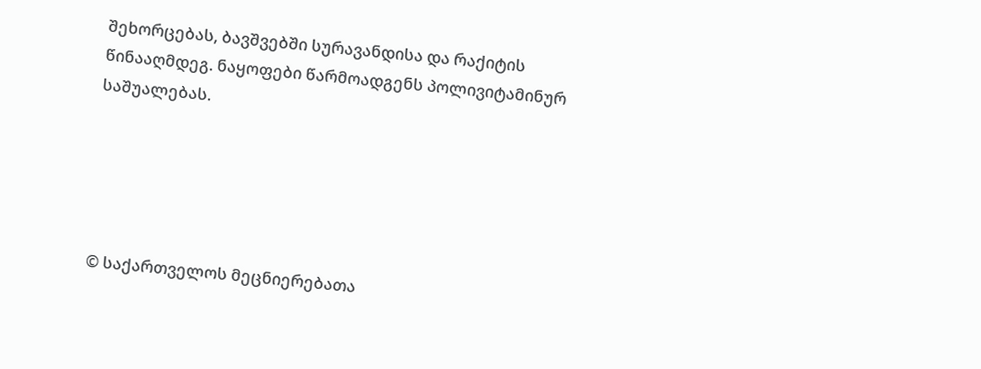შეხორცებას, ბავშვებში სურავანდისა და რაქიტის წინააღმდეგ. ნაყოფები წარმოადგენს პოლივიტამინურ საშუალებას.





© საქართველოს მეცნიერებათა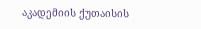აკადემიის ქუთაისის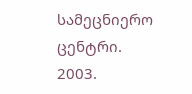სამეცნიერო ცენტრი. 2003.